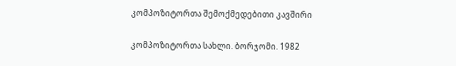კომპოზიტორთა შემოქმედებითი კავშირი

კომპოზიტორთა სახლი. ბორჯომი. 1982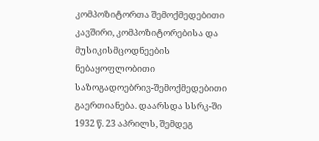კომპოზიტორთა შემოქმედებითი კავშირი, კომპოზიტორებისა და მუსიკისმცოდნეების ნებაყოფლობითი საზოგადოებრივ-შემოქმედებითი გაერთიანება. დაარსდა სსრკ-ში 1932 წ. 23 აპრილს, შემდეგ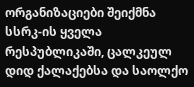ორგანიზაციები შეიქმნა სსრკ-ის ყველა რესპუბლიკაში, ცალკეულ დიდ ქალაქებსა და საოლქო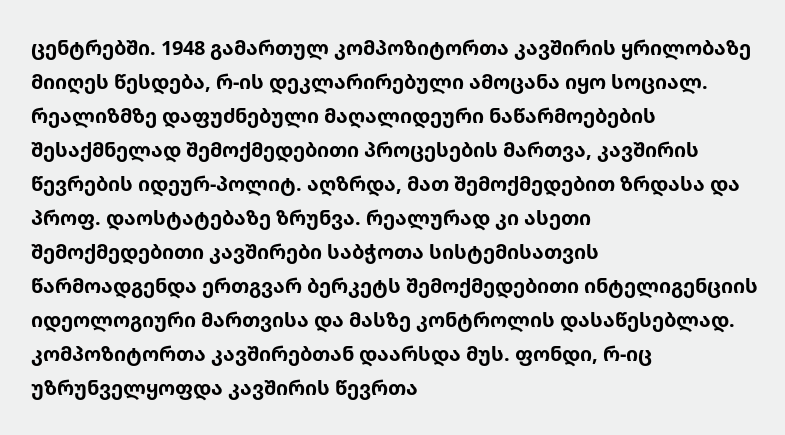ცენტრებში. 1948 გამართულ კომპოზიტორთა კავშირის ყრილობაზე მიიღეს წესდება, რ-ის დეკლარირებული ამოცანა იყო სოციალ. რეალიზმზე დაფუძნებული მაღალიდეური ნაწარმოებების შესაქმნელად შემოქმედებითი პროცესების მართვა, კავშირის წევრების იდეურ-პოლიტ. აღზრდა, მათ შემოქმედებით ზრდასა და პროფ. დაოსტატებაზე ზრუნვა. რეალურად კი ასეთი შემოქმედებითი კავშირები საბჭოთა სისტემისათვის წარმოადგენდა ერთგვარ ბერკეტს შემოქმედებითი ინტელიგენციის იდეოლოგიური მართვისა და მასზე კონტროლის დასაწესებლად. კომპოზიტორთა კავშირებთან დაარსდა მუს. ფონდი, რ-იც უზრუნველყოფდა კავშირის წევრთა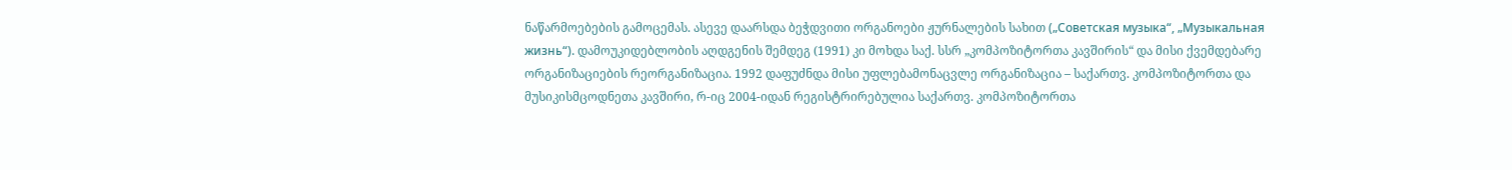ნაწარმოებების გამოცემას. ასევე დაარსდა ბეჭდვითი ორგანოები ჟურნალების სახით („Советская музыка“, „Музыкальная жизнь“). დამოუკიდებლობის აღდგენის შემდეგ (1991) კი მოხდა საქ. სსრ „კომპოზიტორთა კავშირის“ და მისი ქვემდებარე ორგანიზაციების რეორგანიზაცია. 1992 დაფუძნდა მისი უფლებამონაცვლე ორგანიზაცია – საქართვ. კომპოზიტორთა და მუსიკისმცოდნეთა კავშირი, რ-იც 2004-იდან რეგისტრირებულია საქართვ. კომპოზიტორთა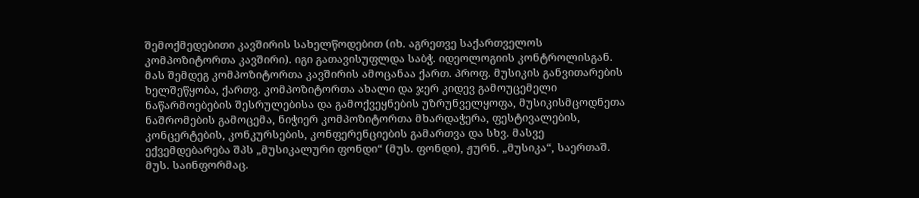შემოქმედებითი კავშირის სახელწოდებით (იხ. აგრეთვე საქართველოს კომპოზიტორთა კავშირი). იგი გათავისუფლდა საბჭ. იდეოლოგიის კონტროლისგან. მას შემდეგ კომპოზიტორთა კავშირის ამოცანაა ქართ. პროფ. მუსიკის განვითარების ხელშეწყობა, ქართვ. კომპოზიტორთა ახალი და ჯერ კიდევ გამოუცემელი ნაწარმოებების შესრულებისა და გამოქვეყნების უზრუნველყოფა, მუსიკისმცოდნეთა ნაშრომების გამოცემა, ნიჭიერ კომპოზიტორთა მხარდაჭერა, ფესტივალების, კონცერტების, კონკურსების, კონფერენციების გამართვა და სხვ. მასვე ექვემდებარება შპს „მუსიკალური ფონდი“ (მუს. ფონდი), ჟურნ. „მუსიკა“, საერთაშ. მუს. საინფორმაც.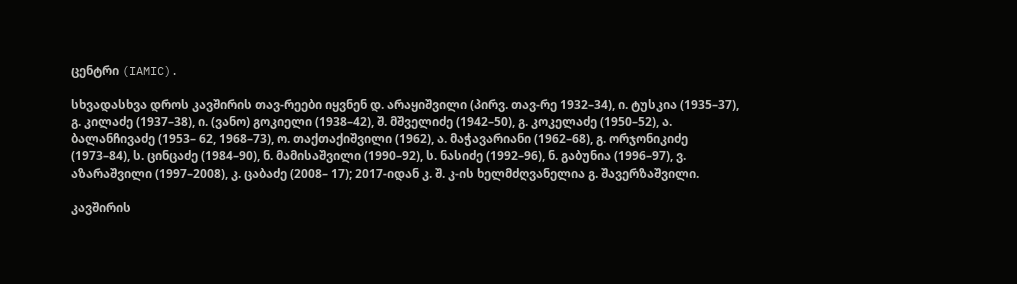ცენტრი (IAMIC).

სხვადასხვა დროს კავშირის თავ-რეები იყვნენ დ. არაყიშვილი (პირვ. თავ-რე 1932–34), ი. ტუსკია (1935–37), გ. კილაძე (1937–38), ი. (ვანო) გოკიელი (1938–42), შ. მშველიძე (1942–50), გ. კოკელაძე (1950–52), ა. ბალანჩივაძე (1953– 62, 1968–73), ო. თაქთაქიშვილი (1962), ა. მაჭავარიანი (1962–68), გ. ორჯონიკიძე (1973–84), ს. ცინცაძე (1984–90), ნ. მამისაშვილი (1990–92), ს. ნასიძე (1992–96), ნ. გაბუნია (1996–97), ვ. აზარაშვილი (1997–2008), კ. ცაბაძე (2008– 17); 2017-იდან კ. შ. კ-ის ხელმძღვანელია გ. შავერზაშვილი.

კავშირის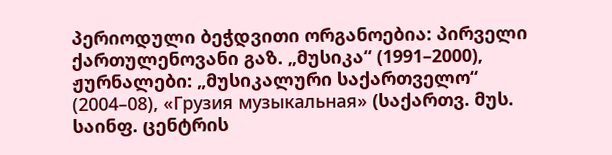პერიოდული ბეჭდვითი ორგანოებია: პირველი ქართულენოვანი გაზ. „მუსიკა“ (1991–2000), ჟურნალები: „მუსიკალური საქართველო“ (2004–08), «Грузия музыкальная» (საქართვ. მუს. საინფ. ცენტრის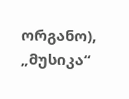ორგანო), „მუსიკა“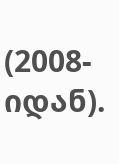(2008-იდან).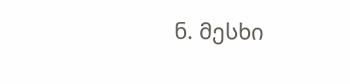ნ. მესხი